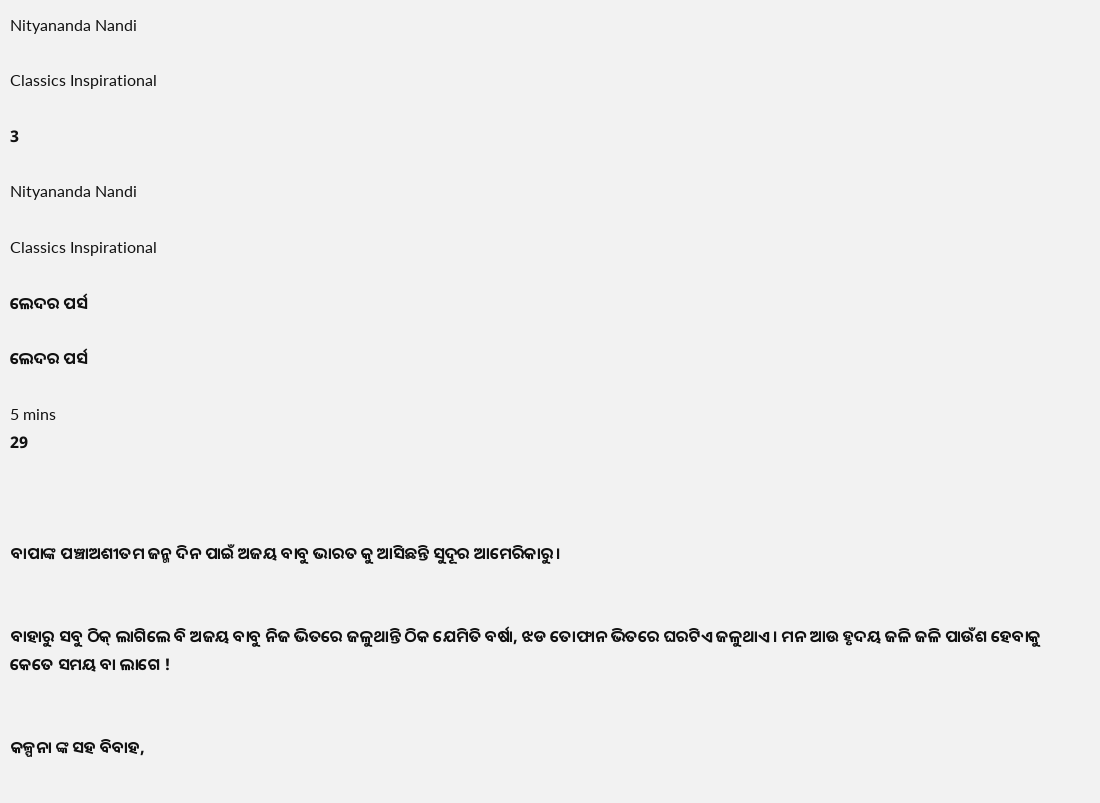Nityananda Nandi

Classics Inspirational

3

Nityananda Nandi

Classics Inspirational

ଲେଦର ପର୍ସ

ଲେଦର ପର୍ସ

5 mins
29



ବାପାଙ୍କ ପଞ୍ଚାଅଶୀତମ ଜନ୍ମ ଦିନ ପାଇଁ ଅଜୟ ବାବୁ ଭାରତ କୁ ଆସିଛନ୍ତି ସୁଦୂର ଆମେରିକାରୁ।


ବାହାରୁ ସବୁ ଠିକ୍ ଲାଗିଲେ ବି ଅଜୟ ବାବୁ ନିଜ ଭିତରେ ଜଳୁଥାନ୍ତି ଠିକ ଯେମିତି ବର୍ଷା, ଝଡ ତୋଫାନ ଭିତରେ ଘରଟିଏ ଜଳୁଥାଏ। ମନ ଆଉ ହୃଦୟ ଜଳି ଜଳି ପାଉଁଶ ହେବାକୁ କେତେ ସମୟ ବା ଲାଗେ !


କଳ୍ପନା ଙ୍କ ସହ ବିବାହ,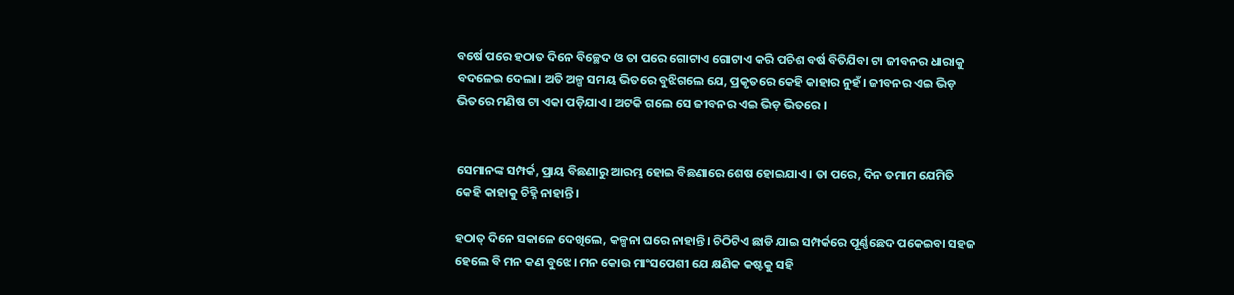ବର୍ଷେ ପରେ ହଠାତ ଦିନେ ବିଚ୍ଛେଦ ଓ ତା ପରେ ଗୋଟାଏ ଗୋଟାଏ କରି ପଚିଶ ବର୍ଷ ବିତିଯିବା ଟା ଜୀବନର ଧାରାକୁ ବଦଳେଇ ଦେଲା। ଅତି ଅଳ୍ପ ସମୟ ଭିତରେ ବୁଝିଗଲେ ଯେ, ପ୍ରକୃତରେ କେହି କାହାର ନୁହଁ। ଜୀବନର ଏଇ ଭିଡ଼ ଭିତରେ ମଣିଷ ଟା ଏକା ପଡ଼ିଯାଏ। ଅଟକି ଗଲେ ସେ ଜୀବନର ଏଇ ଭିଡ଼ ଭିତରେ ।


ସେମାନଙ୍କ ସମ୍ପର୍କ, ପ୍ରାୟ ବିଛଣାରୁ ଆରମ୍ଭ ହୋଇ ବିଛଣାରେ ଶେଷ ହୋଇଯାଏ। ତା ପରେ, ଦିନ ତମାମ ଯେମିତି କେହି କାହାକୁ ଚିହ୍ନି ନାହାନ୍ତି।

ହଠାତ୍ ଦିନେ ସକାଳେ ଦେଖିଲେ, କଳ୍ପନା ଘରେ ନାହାନ୍ତି। ଚିଠିଟିଏ ଛାଡି ଯାଇ ସମ୍ପର୍କରେ ପୂର୍ଣ୍ଣଛେଦ ପକେଇବା ସହଜ ହେଲେ ବି ମନ କଣ ବୁଝେ। ମନ କୋଉ ମାଂସପେଶୀ ଯେ କ୍ଷଣିକ କଷ୍ଟକୁ ସହି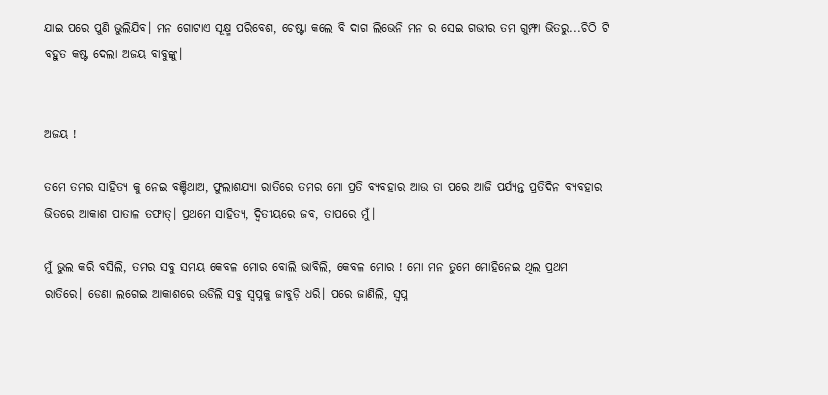ଯାଇ ପରେ ପୁଣି ଭୁଲିଯିବ। ମନ ଗୋଟାଏ ସୂକ୍ଷ୍ମ ପରିବେଶ, ଚେଷ୍ଟା କଲେ ବି ଦାଗ ଲିଭେନି ମନ ର ସେଇ ଗଭୀର ତମ ଗୁମ୍ଫା ଭିତରୁ...ଚିଠି ଟି ବହୁତ କଷ୍ଟ ଦେଲା ଅଜୟ ବାବୁଙ୍କୁ।


ଅଜୟ !

ତମେ ତମର ସାହିତ୍ୟ କୁ ନେଇ ବଞ୍ଚିଥାଅ, ଫୁଲାଶଯ୍ୟା ରାତିରେ ତମର ମୋ ପ୍ରତି ବ୍ୟବହାର ଆଉ ତା ପରେ ଆଜି ପର୍ଯ୍ୟନ୍ତ ପ୍ରତିଦିନ ବ୍ୟବହାର ଭିତରେ ଆକାଶ ପାତାଳ ତଫାତ୍। ପ୍ରଥମେ ସାହିତ୍ୟ, ଦ୍ଵିତୀୟରେ ଜବ, ତାପରେ ମୁଁ।

ମୁଁ ଭୁଲ କରି ବସିଲି, ତମର ସବୁ ସମୟ କେବଳ ମୋର ବୋଲି ଭାବିଲି, କେବଳ ମୋର ! ମୋ ମନ ତୁମେ ମୋହିନେଇ ଥିଲ ପ୍ରଥମ ରାତିରେ। ଡେଣା ଲଗେଇ ଆକାଶରେ ଉଡିଲି ସବୁ ସ୍ବପ୍ନକୁ ଜାବୁଡ଼ି ଧରି। ପରେ ଜାଣିଲି, ସ୍ବପ୍ନ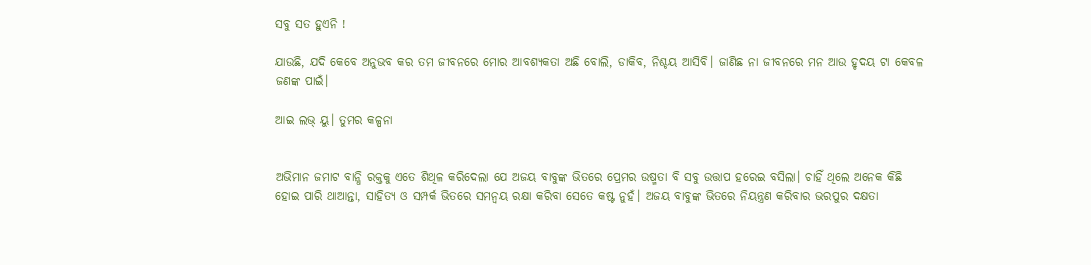ସବୁ ସତ ହୁଏନି !

ଯାଉଛି, ଯଦି କେବେ ଅନୁଭବ କର ତମ ଜୀବନରେ ମୋର ଆବଶ୍ୟକତା ଅଛି ବୋଲି, ଡାକିବ, ନିଶ୍ଚୟ ଆସିବି। ଜାଣିଛ ନା ଜୀବନରେ ମନ ଆଉ ହୃଦୟ ଟା କେବଳ ଜଣଙ୍କ ପାଇଁ।

ଆଇ ଲଭ୍ ୟୁ। ତୁମର କଳ୍ପନା


ଅଭିମାନ ଜମାଟ ବାନ୍ଧି ରକ୍ତକୁ ଏତେ ଶିଥିଳ କରିଦେଲା ଯେ ଅଜୟ ବାବୁଙ୍କ ଭିତରେ ପ୍ରେମର ଉଷ୍ମତା ବି ସବୁ ଉତ୍ତାପ ହରେଇ ବସିଲା। ଚାହିଁ ଥିଲେ ଅନେକ କିଛି ହୋଇ ପାରି ଥାଆନ୍ତା, ସାହିତ୍ୟ ଓ ସମ୍ପର୍କ ଭିତରେ ସମନ୍ବୟ ରକ୍ଷା କରିବା ସେତେ କଷ୍ଟ ନୁହଁ। ଅଜୟ ବାବୁଙ୍କ ଭିତରେ ନିୟନ୍ତ୍ରଣ କରିବାର ଭରପୁର ଦକ୍ଷତା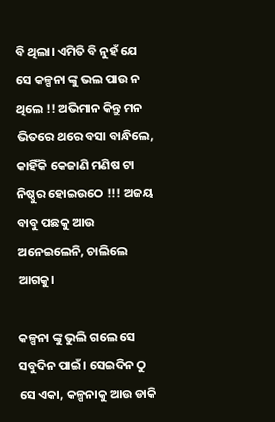ବି ଥିଲା। ଏମିତି ବି ନୁହଁ ଯେ ସେ କଳ୍ପନା ଙ୍କୁ ଭଲ ପାଉ ନ ଥିଲେ !! ଅଭିମାନ କିନ୍ତୁ ମନ ଭିତରେ ଥରେ ବସା ବାନ୍ଧିଲେ, କାହିଁକି କେଜାଣି ମଣିଷ ଟା ନିଷ୍ଠୁର ହୋଇଉଠେ !!! ଅଜୟ ବାବୁ ପଛକୁ ଆଉ ଅନେଇଲେନି, ଚାଲିଲେ ଆଗକୁ।

କଳ୍ପନା ଙ୍କୁ ଭୁଲି ଗଲେ ସେ ସବୁଦିନ ପାଇଁ। ସେଇଦିନ ଠୁ ସେ ଏକା, କଳ୍ପନାକୁ ଆଉ ଡାକି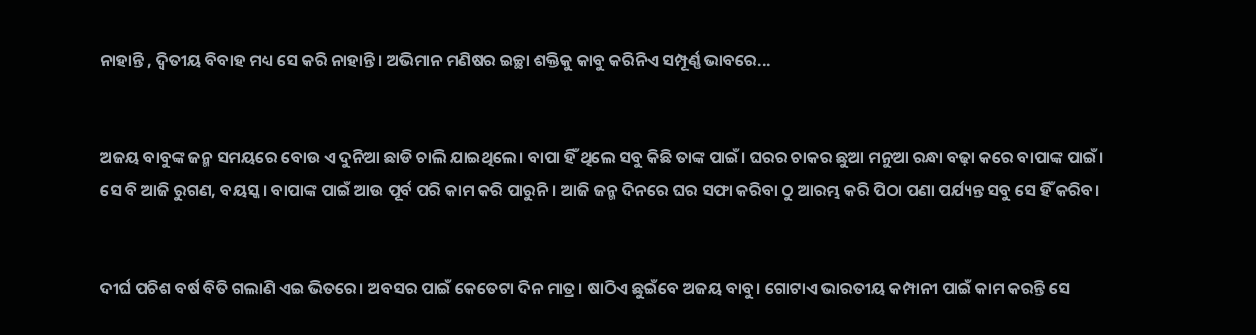ନାହାନ୍ତି , ଦ୍ଵିତୀୟ ବିବାହ ମଧ୍ୟ ସେ କରି ନାହାନ୍ତି। ଅଭିମାନ ମଣିଷର ଇଚ୍ଛା ଶକ୍ତିକୁ କାବୁ କରିନିଏ ସମ୍ପୂର୍ଣ୍ଣ ଭାବରେ...


ଅଜୟ ବାବୁଙ୍କ ଜନ୍ମ ସମୟରେ ବୋଉ ଏ ଦୁନିଆ ଛାଡି ଚାଲି ଯାଇଥିଲେ। ବାପା ହିଁ ଥିଲେ ସବୁ କିଛି ତାଙ୍କ ପାଇଁ। ଘରର ଚାକର ଛୁଆ ମନୁଆ ରନ୍ଧା ବଢ଼ା କରେ ବାପାଙ୍କ ପାଇଁ। ସେ ବି ଆଜି ରୁଗଣ, ବୟସ୍କ। ବାପାଙ୍କ ପାଇଁ ଆଉ ପୂର୍ବ ପରି କାମ କରି ପାରୁନି। ଆଜି ଜନ୍ମ ଦିନରେ ଘର ସଫା କରିବା ଠୁ ଆରମ୍ଭ କରି ପିଠା ପଣା ପର୍ଯ୍ୟନ୍ତ ସବୁ ସେ ହିଁ କରିବ।


ଦୀର୍ଘ ପଚିଶ ବର୍ଷ ବିତି ଗଲାଣି ଏଇ ଭିତରେ। ଅବସର ପାଇଁ କେତେଟା ଦିନ ମାତ୍ର। ଷାଠିଏ ଛୁଇଁବେ ଅଜୟ ବାବୁ। ଗୋଟାଏ ଭାରତୀୟ କମ୍ପାନୀ ପାଇଁ କାମ କରନ୍ତି ସେ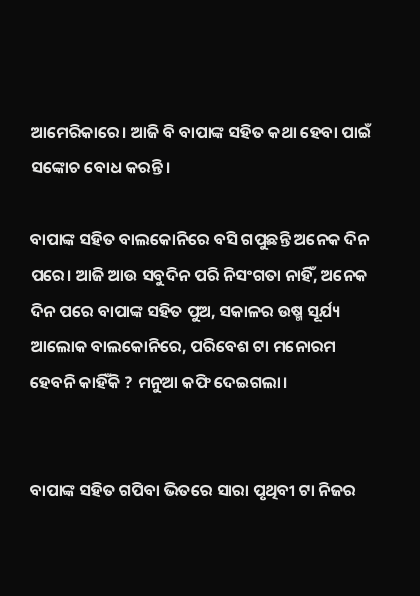ଆମେରିକାରେ। ଆଜି ବି ବାପାଙ୍କ ସହିତ କଥା ହେବା ପାଇଁ ସଙ୍କୋଚ ବୋଧ କରନ୍ତି।

ବାପାଙ୍କ ସହିତ ବାଲକୋନିରେ ବସି ଗପୁଛନ୍ତି ଅନେକ ଦିନ ପରେ। ଆଜି ଆଉ ସବୁଦିନ ପରି ନିସଂଗତା ନାହିଁ, ଅନେକ ଦିନ ପରେ ବାପାଙ୍କ ସହିତ ପୁଅ, ସକାଳର ଉଷ୍ମ ସୂର୍ଯ୍ୟ ଆଲୋକ ବାଲକୋନିରେ, ପରିବେଶ ଟା ମନୋରମ ହେବନି କାହିଁକି ? ମନୁଆ କଫି ଦେଇଗଲା।


ବାପାଙ୍କ ସହିତ ଗପିବା ଭିତରେ ସାରା ପୃଥିବୀ ଟା ନିଜର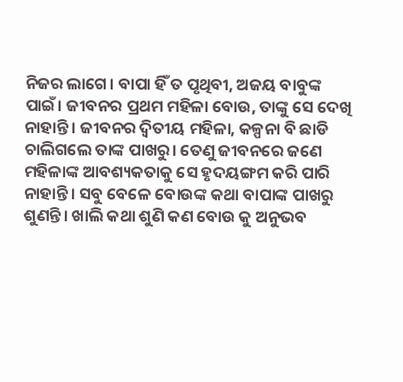ନିଜର ଲାଗେ। ବାପା ହିଁ ତ ପୃଥିବୀ, ଅଜୟ ବାବୁଙ୍କ ପାଇଁ। ଜୀବନର ପ୍ରଥମ ମହିଳା ବୋଉ, ତାଙ୍କୁ ସେ ଦେଖି ନାହାନ୍ତି। ଜୀବନର ଦ୍ଵିତୀୟ ମହିଳା, କଳ୍ପନା ବି ଛାଡି ଚାଲିଗଲେ ତାଙ୍କ ପାଖରୁ। ତେଣୁ ଜୀବନରେ ଜଣେ ମହିଳାଙ୍କ ଆବଶ୍ୟକତାକୁ ସେ ହୃଦୟଙ୍ଗମ କରି ପାରି ନାହାନ୍ତି। ସବୁ ବେଳେ ବୋଉଙ୍କ କଥା ବାପାଙ୍କ ପାଖରୁ ଶୁଣନ୍ତି। ଖାଲି କଥା ଶୁଣି କଣ ବୋଉ କୁ ଅନୁଭବ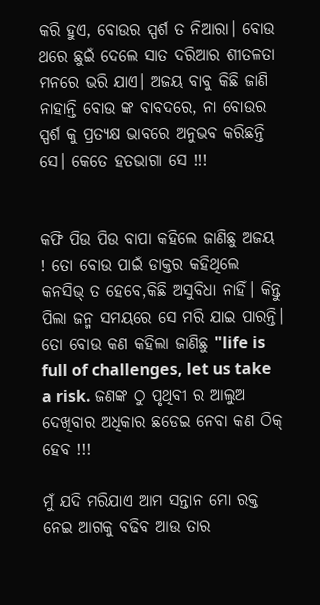କରି ହୁଏ, ବୋଉର ସ୍ପର୍ଶ ତ ନିଆରା। ବୋଉ ଥରେ ଛୁଇଁ ଦେଲେ ସାତ ଦରିଆର ଶୀତଳତା ମନରେ ଭରି ଯାଏ। ଅଜୟ ବାବୁ କିଛି ଜାଣି ନାହାନ୍ତି ବୋଉ ଙ୍କ ବାବଦରେ, ନା ବୋଉର ସ୍ପର୍ଶ କୁ ପ୍ରତ୍ୟକ୍ଷ ଭାବରେ ଅନୁଭବ କରିଛନ୍ତି ସେ। କେତେ ହତଭାଗା ସେ !!!


କଫି ପିଉ ପିଉ ବାପା କହିଲେ ଜାଣିଛୁ ଅଜୟ ! ତୋ ବୋଉ ପାଇଁ ଡାକ୍ତର କହିଥିଲେ କନସିଭ୍ ତ ହେବେ,କିଛି ଅସୁବିଧା ନାହିଁ। କିନ୍ତୁ ପିଲା ଜନ୍ମ ସମୟରେ ସେ ମରି ଯାଇ ପାରନ୍ତି। ତୋ ବୋଉ କଣ କହିଲା ଜାଣିଛୁ "life is full of challenges, let us take a risk. ଜଣଙ୍କ ଠୁ ପୃଥିବୀ ର ଆଲୁଅ ଦେଖିବାର ଅଧିକାର ଛଡେଇ ନେବା କଣ ଠିକ୍ ହେବ !!!

ମୁଁ ଯଦି ମରିଯାଏ ଆମ ସନ୍ତାନ ମୋ ରକ୍ତ ନେଇ ଆଗକୁ ବଢିବ ଆଉ ତାର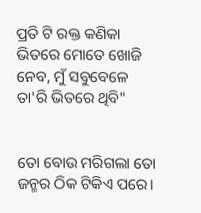ପ୍ରତି ଟି ରକ୍ତ କଣିକା ଭିତରେ ମୋତେ ଖୋଜି ନେବ, ମୁଁ ସବୁବେଳେ ତା'ରି ଭିତରେ ଥିବି"


ତୋ ବୋଉ ମରିଗଲା ତୋ ଜନ୍ମର ଠିକ ଟିକିଏ ପରେ।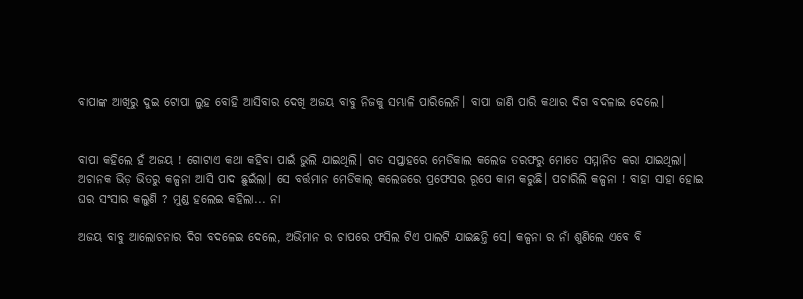ବାପାଙ୍କ ଆଖିରୁ ଦୁଇ ଟୋପା ଲୁହ ବୋହି ଆସିବାର ଦେଖି ଅଜୟ ବାବୁ ନିଜକୁ ସମ୍ଭାଳି ପାରିଲେନି। ବାପା ଜାଣି ପାରି କଥାର ଦିଗ ବଦଳାଇ ଦେଲେ।


ବାପା କହିଲେ ହଁ ଅଜୟ ! ଗୋଟାଏ କଥା କହିବା ପାଇଁ ଭୁଲି ଯାଇଥିଲି। ଗତ ସପ୍ତାହରେ ମେଡିକାଲ କଲେଜ ତରଫରୁ ମୋତେ ସମ୍ମାନିତ କରା ଯାଇଥିଲା। ଅଚାନକ ଭିଡ଼ ଭିତରୁ କଳ୍ପନା ଆସି ପାଦ ଛୁଇଁଲା। ସେ ବର୍ତ୍ତମାନ ମେଡିକାଲ୍ କଲେଜରେ ପ୍ରଫେସର ରୂପେ କାମ କରୁଛି। ପଚାରିଲି କଳ୍ପନା ! ବାହା ସାହା ହୋଇ ଘର ସଂସାର କଲୁଣି ? ମୁଣ୍ଡ ହଲେଇ କହିଲା... ନା

ଅଜୟ ବାବୁ ଆଲୋଚନାର ଦିଗ ବଦଳେଇ ଦେଲେ, ଅଭିମାନ ର ଚାପରେ ଫସିଲ ଟିଏ ପାଲଟି ଯାଇଛନ୍ତି ସେ। କଳ୍ପନା ର ନାଁ ଶୁଣିଲେ ଏବେ ବି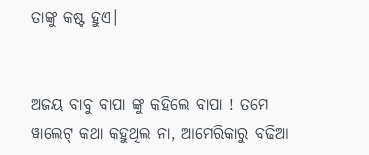ତାଙ୍କୁ କଷ୍ଟ ହୁଏ।


ଅଜୟ ବାବୁ ବାପା ଙ୍କୁ କହିଲେ ବାପା ! ତମେ ୱାଲେଟ୍ କଥା କହୁଥିଲ ନା, ଆମେରିକାରୁ ବଢିଆ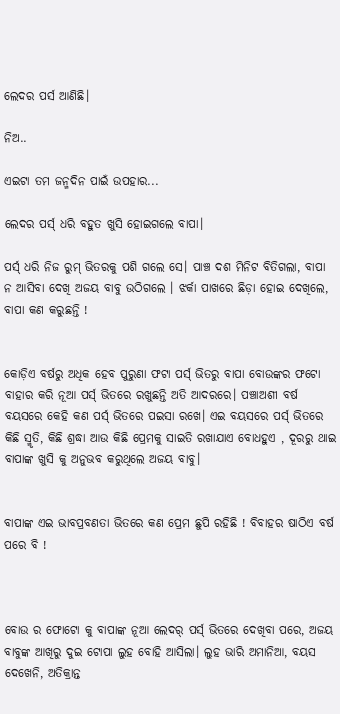ଲେଦର ପର୍ସ ଆଣିଛି।

ନିଅ..

ଏଇଟା ତମ ଜନ୍ମଦିନ ପାଇଁ ଉପହାର...

ଲେଦର ପର୍ସ୍ ଧରି ବହୁତ ଖୁସି ହୋଇଗଲେ ବାପା।

ପର୍ସ୍ ଧରି ନିଜ ରୁମ୍ ଭିତରକୁ ପଶି ଗଲେ ସେ। ପାଞ୍ଚ ଦଶ ମିନିଟ ବିତିଗଲା, ବାପା ନ ଆସିବା ଦେଖି ଅଜୟ ବାବୁ ଉଠିଗଲେ । ଝର୍କା ପାଖରେ ଛିଡ଼ା ହୋଇ ଦେଖିଲେ, ବାପା କଣ କରୁଛନ୍ତି !


କୋଡ଼ିଏ ବର୍ଷରୁ ଅଧିକ ହେବ ପୁରୁଣା ଫଟା ପର୍ସ୍ ଭିତରୁ ବାପା ବୋଉଙ୍କର ଫଟୋ ବାହାର କରି ନୂଆ ପର୍ସ୍ ଭିତରେ ରଖୁଛନ୍ତି ଅତି ଆଦରରେ। ପଞ୍ଚାଅଶୀ ବର୍ଷ ବୟସରେ କେହି କଣ ପର୍ସ୍ ଭିତରେ ପଇସା ରଖେ। ଏଇ ବୟସରେ ପର୍ସ୍ ଭିତରେ କିଛି ସ୍ମୃତି, କିଛି ଶ୍ରଦ୍ଧା ଆଉ କିଛି ପ୍ରେମକୁ ସାଇତି ରଖାଯାଏ ବୋଧହୁଏ , ଦୂରରୁ ଥାଇ ବାପାଙ୍କ ଖୁସି କୁ ଅନୁଭବ କରୁଥିଲେ ଅଜୟ ବାବୁ।


ବାପାଙ୍କ ଏଇ ଭାବପ୍ରବଣତା ଭିତରେ କଣ ପ୍ରେମ ଛୁପି ରହିଛି ! ବିବାହର ଷାଠିଏ ବର୍ଷ ପରେ ବି !



ବୋଉ ର ଫୋଟୋ କୁ ବାପାଙ୍କ ନୂଆ ଲେଦର୍ ପର୍ସ୍ ଭିତରେ ଦେଖିବା ପରେ, ଅଜୟ ବାବୁଙ୍କ ଆଖିରୁ ଦୁଇ ଟୋପା ଲୁହ ବୋହି ଆସିଲା। ଲୁହ ଭାରି ଅମାନିଆ, ବୟସ ଦେଖେନି, ଅତିକ୍ରାନ୍ତ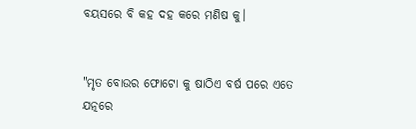ବୟସରେ ବି କହ ଦହ କରେ ମଣିଷ କୁ।


"ମୃତ ବୋଉର ଫୋଟୋ କୁ ଷାଠିଏ ବର୍ଷ ପରେ ଏତେ ଯତ୍ନରେ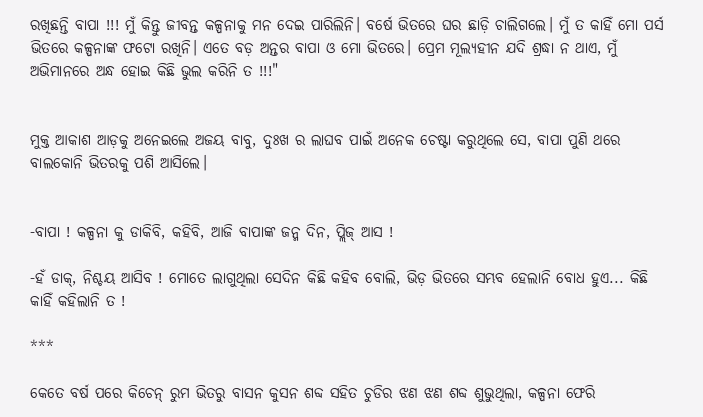ରଖିଛନ୍ତି ବାପା !!! ମୁଁ କିନ୍ତୁ ଜୀବନ୍ତ କଳ୍ପନାକୁ ମନ ଦେଇ ପାରିଲିନି। ବର୍ଷେ ଭିତରେ ଘର ଛାଡ଼ି ଚାଲିଗଲେ। ମୁଁ ତ କାହିଁ ମୋ ପର୍ସ ଭିତରେ କଳ୍ପନାଙ୍କ ଫଟୋ ରଖିନି। ଏତେ ବଡ଼ ଅନ୍ତର ବାପା ଓ ମୋ ଭିତରେ। ପ୍ରେମ ମୂଲ୍ୟହୀନ ଯଦି ଶ୍ରଦ୍ଧା ନ ଥାଏ, ମୁଁ ଅଭିମାନରେ ଅନ୍ଧ ହୋଇ କିଛି ଭୁଲ କରିନି ତ !!!"


ମୁକ୍ତ ଆକାଶ ଆଡ଼କୁ ଅନେଇଲେ ଅଜୟ ବାବୁ, ଦୁଃଖ ର ଲାଘବ ପାଇଁ ଅନେକ ଚେଷ୍ଟା କରୁଥିଲେ ସେ, ବାପା ପୁଣି ଥରେ ବାଲକୋନି ଭିତରକୁ ପଶି ଆସିଲେ।


-ବାପା ! କଳ୍ପନା କୁ ଡାକିବି, କହିବି, ଆଜି ବାପାଙ୍କ ଜନ୍ମ ଦିନ, ପ୍ଲିଜ୍ ଆସ !

-ହଁ ଡାକ୍, ନିଶ୍ଚୟ ଆସିବ ! ମୋତେ ଲାଗୁଥିଲା ସେଦିନ କିଛି କହିବ ବୋଲି, ଭିଡ଼ ଭିତରେ ସମ୍ଭବ ହେଲାନି ବୋଧ ହୁଏ... କିଛି କାହିଁ କହିଲାନି ତ !

***

କେତେ ବର୍ଷ ପରେ କିଚେନ୍ ରୁମ ଭିତରୁ ବାସନ କୁସନ ଶବ୍ଦ ସହିତ ଚୁଡିର ଝଣ ଝଣ ଶବ୍ଦ ଶୁଭୁଥିଲା, କଳ୍ପନା ଫେରି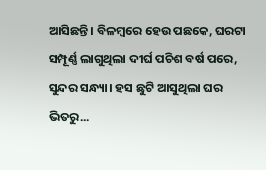ଆସିଛନ୍ତି। ବିଳମ୍ବରେ ହେଉ ପଛକେ, ଘରଟା ସମ୍ପୂର୍ଣ୍ଣ ଲାଗୁଥିଲା ଦୀର୍ଘ ପଚିଶ ବର୍ଷ ପରେ, ସୁନ୍ଦର ସନ୍ଧ୍ୟା। ହସ ଛୁଟି ଆସୁଥିଲା ଘର ଭିତରୁ...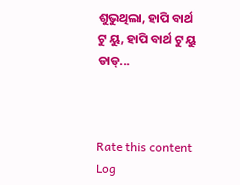ଶୁଭୁଥିଲା, ହାପି ବାର୍ଥ ଟୁ ୟୁ, ହାପି ବାର୍ଥ ଟୁ ୟୁ ଡାଡ୍...



Rate this content
Log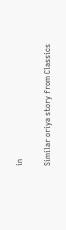in

Similar oriya story from Classics